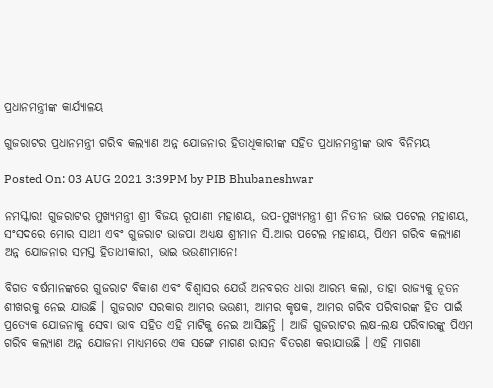ପ୍ରଧାନମନ୍ତ୍ରୀଙ୍କ କାର୍ଯ୍ୟାଳୟ

ଗୁଜରାଟର ପ୍ରଧାନମନ୍ତ୍ରୀ ଗରିବ କଲ୍ୟାଣ ଅନ୍ନ ଯୋଜନାର ହିତାଧିକାରୀଙ୍କ ସହିତ ପ୍ରଧାନମନ୍ତ୍ରୀଙ୍କ ଭାବ ବିନିମୟ

Posted On: 03 AUG 2021 3:39PM by PIB Bhubaneshwar

ନମସ୍କାର! ଗୁଜରାଟର ମୁଖ୍ୟମନ୍ତ୍ରୀ ଶ୍ରୀ ବିଜୟ ରୂପାଣୀ ମହାଶୟ, ଉପ-ମୁଖ୍ୟମନ୍ତ୍ରୀ ଶ୍ରୀ ନିତୀନ ଭାଇ ପଟେଲ ମହାଶୟ, ସଂସଦରେ ମୋର ସାଥୀ ଏବଂ ଗୁଜରାଟ ଭାଜପା ଅଧ୍ୟକ୍ଷ ଶ୍ରୀମାନ ସି.ଆର ପଟେଲ ମହାଶୟ, ପିଏମ ଗରିବ କଲ୍ୟାଣ ଅନ୍ନ ଯୋଜନାର ସମସ୍ତ ହିତାଧୀକାରୀ, ଭାଇ ଭଉଣୀମାନେ!

ବିଗତ ବର୍ଷମାନଙ୍କରେ ଗୁଜରାଟ ବିକାଶ ଏବଂ ବିଶ୍ୱାସର ଯେଉଁ ଅନବରତ ଧାରା ଆରମ୍ଭ କଲା, ତାହା ରାଜ୍ୟକୁ ନୂତନ ଶୀଖରକୁ ନେଇ ଯାଉଛି । ଗୁଜରାଟ ସରକାର ଆମର ଭଉଣୀ, ଆମର କୃଷକ, ଆମର ଗରିବ ପରିବାରଙ୍କ ହିତ ପାଇଁ ପ୍ରତ୍ୟେକ ଯୋଜନାକୁ ସେବା ଭାବ ସହିତ ଏହି ମାଟିକୁ ନେଇ ଆସିଛନ୍ତି । ଆଜି ଗୁଜରାଟର ଲକ୍ଷ-ଲକ୍ଷ ପରିବାରଙ୍କୁ ପିଏମ ଗରିବ କଲ୍ୟାଣ ଅନ୍ନ ଯୋଜନା ମାଧ୍ୟମରେ ଏକ ସଙ୍ଗେ ମାଗଣ ରାସନ ବିତରଣ କରାଯାଉଛି । ଏହି ମାଗଣା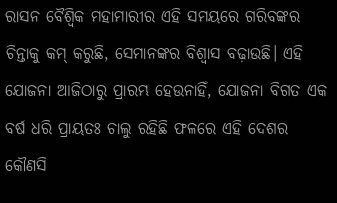ରାସନ ବୈଶ୍ୱିକ ମହାମାରୀର ଏହି ସମୟରେ ଗରିବଙ୍କର ଚିନ୍ତାକୁ କମ୍ କରୁଛି, ସେମାନଙ୍କର ବିଶ୍ୱାସ ବଢ଼ାଉଛି। ଏହି ଯୋଜନା ଆଜିଠାରୁ ପ୍ରାରମ୍ଭ ହେଉନାହିଁ, ଯୋଜନା ବିଗତ ଏକ ବର୍ଷ ଧରି ପ୍ରାୟତଃ ଚାଲୁ ରହିଛି ଫଳରେ ଏହି ଦେଶର କୌଣସି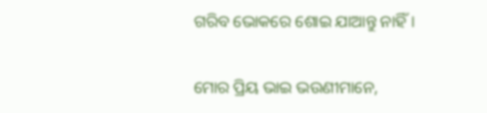ଗରିବ ଭୋକରେ ଶୋଇ ଯାଆନ୍ତୁ ନାହିଁ।

ମୋର ପ୍ରିୟ ଭାଇ ଭଉଣୀମାନେ,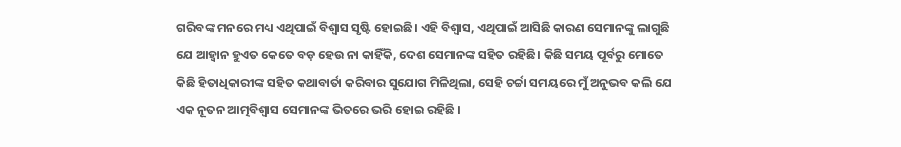ଗରିବଙ୍କ ମନରେ ମଧ୍ୟ ଏଥିପାଇଁ ବିଶ୍ୱାସ ସୃଷ୍ଟି ହୋଇଛି। ଏହି ବିଶ୍ୱାସ, ଏଥିପାଇଁ ଆସିଛି କାରଣ ସେମାନଙ୍କୁ ଲାଗୁଛି ଯେ ଆହ୍ୱାନ ହୁଏତ କେତେ ବଡ଼ ହେଉ ନା କାହିଁକି, ଦେଶ ସେମାନଙ୍କ ସହିତ ରହିଛି। କିଛି ସମୟ ପୂର୍ବରୁ ମୋତେ କିଛି ହିତାଧିକାରୀଙ୍କ ସହିତ କଥାବାର୍ତା କରିବାର ସୁଯୋଗ ମିଳିଥିଲା, ସେହି ଚର୍ଚ୍ଚା ସମୟରେ ମୁଁ ଅନୁଭବ କଲି ଯେ ଏକ ନୂତନ ଆତ୍ମବିଶ୍ୱାସ ସେମାନଙ୍କ ଭିତରେ ଭରି ହୋଇ ରହିଛି ।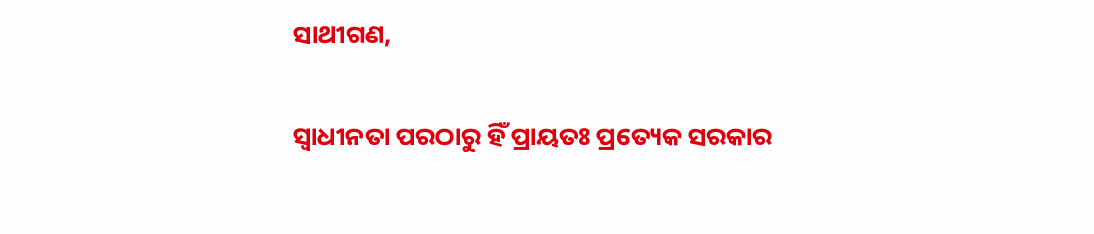ସାଥୀଗଣ,

ସ୍ୱାଧୀନତା ପରଠାରୁ ହିଁ ପ୍ରାୟତଃ ପ୍ରତ୍ୟେକ ସରକାର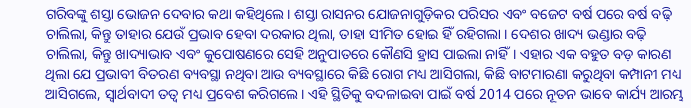ଗରିବଙ୍କୁ ଶସ୍ତା ଭୋଜନ ଦେବାର କଥା କହିଥିଲେ। ଶସ୍ତା ରାସନର ଯୋଜନାଗୁଡ଼ିକର ପରିସର ଏବଂ ବଜେଟ ବର୍ଷ ପରେ ବର୍ଷ ବଢ଼ି ଚାଲିଲା, କିନ୍ତୁ ତାହାର ଯେଉଁ ପ୍ରଭାବ ହେବା ଦରକାର ଥିଲା, ତାହା ସୀମିତ ହୋଇ ହିଁ ରହିଗଲା । ଦେଶର ଖାଦ୍ୟ ଭଣ୍ଡାର ବଢ଼ି ଚାଲିଲା, କିନ୍ତୁ ଖାଦ୍ୟାଭାବ ଏବଂ କୁପୋଷଣରେ ସେହି ଅନୁପାତରେ କୌଣସି ହ୍ରାସ ପାଇଲା ନାହିଁ। ଏହାର ଏକ ବହୁତ ବଡ଼ କାରଣ ଥିଲା ଯେ ପ୍ରଭାବୀ ବିତରଣ ବ୍ୟବସ୍ଥା ନଥିବା ଆଉ ବ୍ୟବସ୍ଥାରେ କିଛି ରୋଗ ମଧ୍ୟ ଆସିଗଲା, କିଛି ବାଟମାରଣା କରୁଥିବା କମ୍ପାନୀ ମଧ୍ୟ ଆସିଗଲେ, ସ୍ୱାର୍ଥବାଦୀ ତତ୍ୱ ମଧ୍ୟ ପ୍ରବେଶ କରିଗଲେ। ଏହି ସ୍ଥିତିକୁ ବଦଳାଇବା ପାଇଁ ବର୍ଷ 2014 ପରେ ନୂତନ ଭାବେ କାର୍ଯ୍ୟ ଆରମ୍ଭ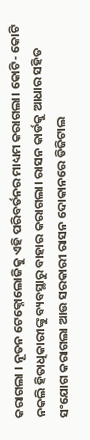କରାଗଲା । ନୂତନ ଟେକ୍ନୋଲୋଜିକୁ ଏହି ପରିବର୍ତନର ମାଧ୍ୟମ କରାଗଲା। କୋଟି- କୋଟି ନକଲି ହିତାଧିକାରୀଙ୍କୁ ବ୍ୟବସ୍ଥାରୁ ବାହାର କରାଗଲା। ରାସନ କାର୍ଡକୁ ଆଧାର ସହିତ ସଂଯୋଗ କରାଗଲା ଆଉ ସରକାରୀ ରାସନ ଦୋକାନରେ ଡିଜିଟାଲ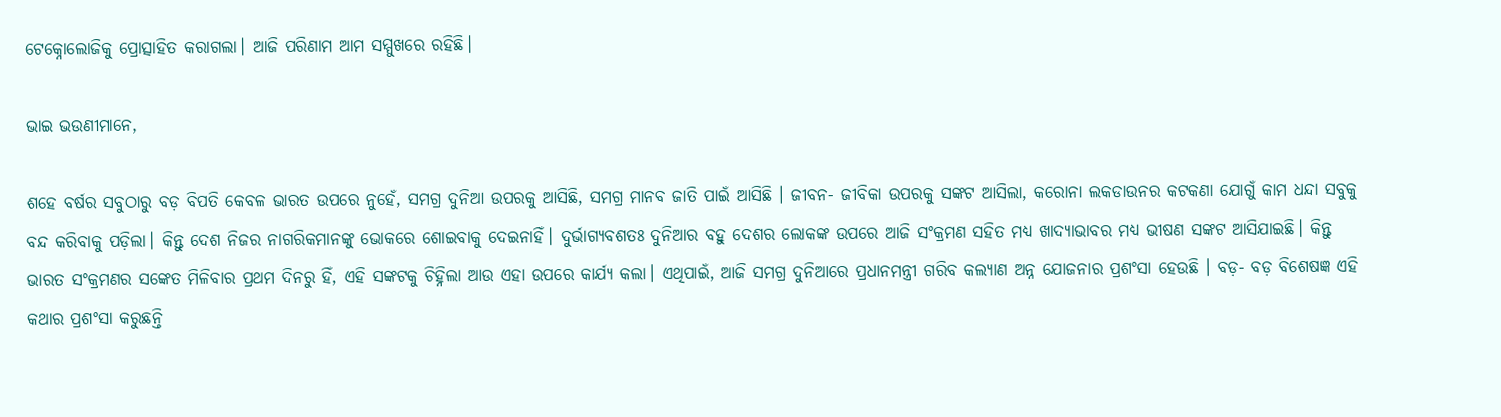ଟେକ୍ନୋଲୋଜିକୁ ପ୍ରୋତ୍ସାହିତ କରାଗଲା। ଆଜି ପରିଣାମ ଆମ ସମ୍ମୁଖରେ ରହିଛି।

ଭାଇ ଭଉଣୀମାନେ,

ଶହେ ବର୍ଷର ସବୁଠାରୁ ବଡ଼ ବିପତି କେବଳ ଭାରତ ଉପରେ ନୁହେଁ, ସମଗ୍ର ଦୁନିଆ ଉପରକୁ ଆସିଛି, ସମଗ୍ର ମାନବ ଜାତି ପାଇଁ ଆସିଛି । ଜୀବନ- ଜୀବିକା ଉପରକୁ ସଙ୍କଟ ଆସିଲା, କରୋନା ଲକଡାଉନର କଟକଣା ଯୋଗୁଁ କାମ ଧନ୍ଦା ସବୁକୁ ବନ୍ଦ କରିବାକୁ ପଡ଼ିଲା। କିନ୍ତୁ ଦେଶ ନିଜର ନାଗରିକମାନଙ୍କୁ ଭୋକରେ ଶୋଇବାକୁ ଦେଇନାହିଁ। ଦୁର୍ଭାଗ୍ୟବଶତଃ ଦୁନିଆର ବହୁ ଦେଶର ଲୋକଙ୍କ ଉପରେ ଆଜି ସଂକ୍ରମଣ ସହିତ ମଧ୍ୟ ଖାଦ୍ୟାଭାବର ମଧ୍ୟ ଭୀଷଣ ସଙ୍କଟ ଆସିଯାଇଛି। କିନ୍ତୁ ଭାରତ ସଂକ୍ରମଣର ସଙ୍କେତ ମିଳିବାର ପ୍ରଥମ ଦିନରୁ ହିଁ, ଏହି ସଙ୍କଟକୁ ଚିହ୍ନିଲା ଆଉ ଏହା ଉପରେ କାର୍ଯ୍ୟ କଲା। ଏଥିପାଇଁ, ଆଜି ସମଗ୍ର ଦୁନିଆରେ ପ୍ରଧାନମନ୍ତ୍ରୀ ଗରିବ କଲ୍ୟାଣ ଅନ୍ନ ଯୋଜନାର ପ୍ରଶଂସା ହେଉଛି । ବଡ଼- ବଡ଼ ବିଶେଷଜ୍ଞ ଏହି କଥାର ପ୍ରଶଂସା କରୁଛନ୍ତି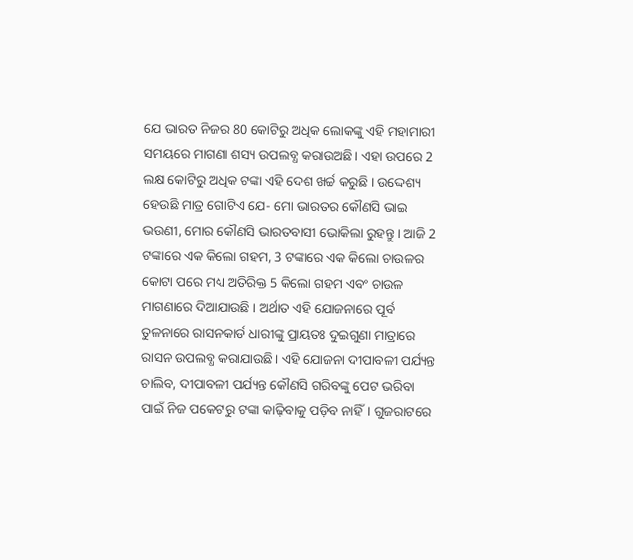ଯେ ଭାରତ ନିଜର 80 କୋଟିରୁ ଅଧିକ ଲୋକଙ୍କୁ ଏହି ମହାମାରୀ ସମୟରେ ମାଗଣା ଶସ୍ୟ ଉପଲବ୍ଧ କରାଉଅଛି। ଏହା ଉପରେ 2 ଲକ୍ଷ କୋଟିରୁ ଅଧିକ ଟଙ୍କା ଏହି ଦେଶ ଖର୍ଚ୍ଚ କରୁଛି । ଉଦ୍ଦେଶ୍ୟ ହେଉଛି ମାତ୍ର ଗୋଟିଏ ଯେ- ମୋ ଭାରତର କୌଣସି ଭାଇ ଭଉଣୀ, ମୋର କୌଣସି ଭାରତବାସୀ ଭୋକିଲା ରୁହନ୍ତୁ । ଆଜି 2 ଟଙ୍କାରେ ଏକ କିଲୋ ଗହମ, 3 ଟଙ୍କାରେ ଏକ କିଲୋ ଚାଉଳର କୋଟା ପରେ ମଧ୍ୟ ଅତିରିକ୍ତ 5 କିଲୋ ଗହମ ଏବଂ ଚାଉଳ ମାଗଣାରେ ଦିଆଯାଉଛି । ଅର୍ଥାତ ଏହି ଯୋଜନାରେ ପୂର୍ବ ତୁଳନାରେ ରାସନକାର୍ଡ ଧାରୀଙ୍କୁ ପ୍ରାୟତଃ ଦୁଇଗୁଣା ମାତ୍ରାରେ ରାସନ ଉପଲବ୍ଧ କରାଯାଉଛି। ଏହି ଯୋଜନା ଦୀପାବଳୀ ପର୍ଯ୍ୟନ୍ତ ଚାଲିବ, ଦୀପାବଳୀ ପର୍ଯ୍ୟନ୍ତ କୌଣସି ଗରିବଙ୍କୁ ପେଟ ଭରିବା ପାଇଁ ନିଜ ପକେଟରୁ ଟଙ୍କା କାଢ଼ିବାକୁ ପଡ଼ିବ ନାହିଁ। ଗୁଜରାଟରେ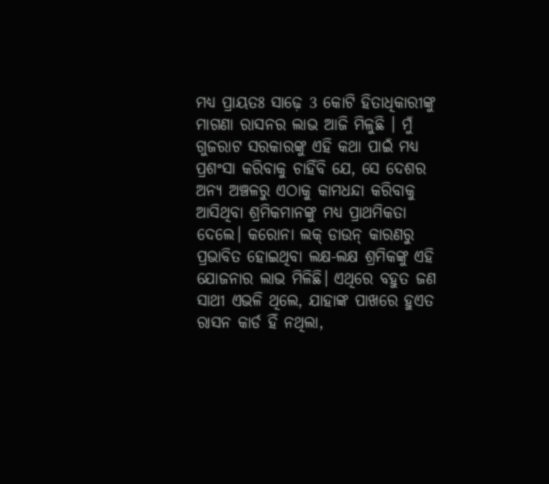ମଧ୍ୟ ପ୍ରାୟତଃ ସାଢ଼େ 3 କୋଟି ହିତାଧିକାରୀଙ୍କୁ ମାଗଣା ରାସନର ଲାଭ ଆଜି ମିଳୁଛି । ମୁଁ ଗୁଜରାଟ ସରକାରଙ୍କୁ ଏହି କଥା ପାଇଁ ମଧ୍ୟ ପ୍ରଶଂସା କରିବାକୁ ଚାହିଁବି ଯେ, ସେ ଦେଶର ଅନ୍ୟ ଅଞ୍ଚଳରୁ ଏଠାକୁ କାମଧନ୍ଦା କରିବାକୁ ଆସିଥିବା ଶ୍ରମିକମାନଙ୍କୁ ମଧ୍ୟ ପ୍ରାଥମିକତା ଦେଲେ। କରୋନା ଲକ୍ ଡାଉନ୍ କାରଣରୁ ପ୍ରଭାବିତ ହୋଇଥିବା ଲକ୍ଷ-ଲକ୍ଷ ଶ୍ରମିକଙ୍କୁ ଏହି ଯୋଜନାର ଲାଭ ମିଳିଛି। ଏଥିରେ ବହୁତ ଜଣ ସାଥୀ ଏଭଳି ଥିଲେ, ଯାହାଙ୍କ ପାଖରେ ହୁଏତ ରାସନ କାର୍ଡ ହିଁ ନଥିଲା,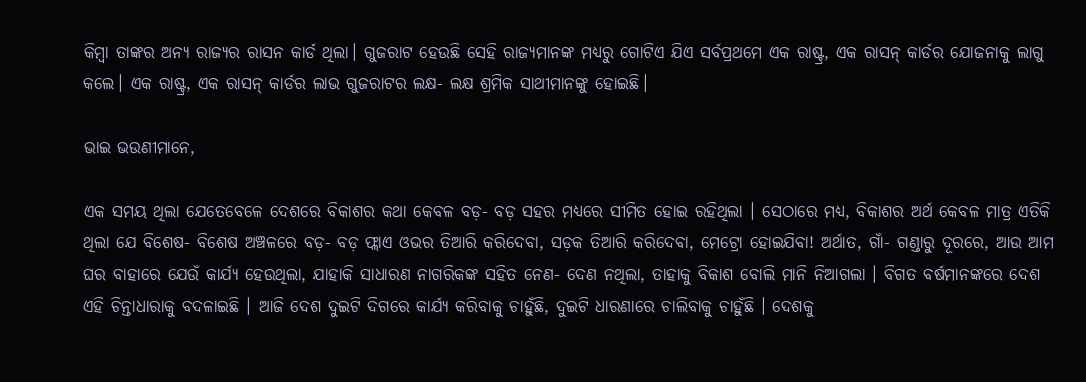କିମ୍ବା ତାଙ୍କର ଅନ୍ୟ ରାଜ୍ୟର ରାସନ କାର୍ଡ ଥିଲା। ଗୁଜରାଟ ହେଉଛି ସେହି ରାଜ୍ୟମାନଙ୍କ ମଧ୍ୟରୁ ଗୋଟିଏ ଯିଏ ସର୍ବପ୍ରଥମେ ଏକ ରାଷ୍ଟ୍ର, ଏକ ରାସନ୍ କାର୍ଡର ଯୋଜନାକୁ ଲାଗୁ କଲେ। ଏକ ରାଷ୍ଟ୍ର, ଏକ ରାସନ୍ କାର୍ଡର ଲାଭ ଗୁଜରାଟର ଲକ୍ଷ- ଲକ୍ଷ ଶ୍ରମିକ ସାଥୀମାନଙ୍କୁ ହୋଇଛି।

ଭାଇ ଭଉଣୀମାନେ,

ଏକ ସମୟ ଥିଲା ଯେତେବେଳେ ଦେଶରେ ବିକାଶର କଥା କେବଳ ବଡ଼- ବଡ଼ ସହର ମଧ୍ୟରେ ସୀମିତ ହୋଇ ରହିଥିଲା । ସେଠାରେ ମଧ୍ୟ, ବିକାଶର ଅର୍ଥ କେବଳ ମାତ୍ର ଏତିକି ଥିଲା ଯେ ବିଶେଷ- ବିଶେଷ ଅଞ୍ଚଳରେ ବଡ଼- ବଡ଼ ଫ୍ଲାଏ ଓଭର ତିଆରି କରିଦେବା, ସଡ଼କ ତିଆରି କରିଦେବା, ମେଟ୍ରୋ ହୋଇଯିବା! ଅର୍ଥାତ, ଗାଁ- ଗଣ୍ଡାରୁ ଦୂରରେ, ଆଉ ଆମ ଘର ବାହାରେ ଯେଉଁ କାର୍ଯ୍ୟ ହେଉଥିଲା, ଯାହାକି ସାଧାରଣ ନାଗରିକଙ୍କ ସହିତ ନେଣ- ଦେଣ ନଥିଲା, ତାହାକୁ ବିକାଶ ବୋଲି ମାନି ନିଆଗଲା । ବିଗତ ବର୍ଷମାନଙ୍କରେ ଦେଶ ଏହି ଚିନ୍ତାଧାରାକୁ ବଦଳାଇଛି । ଆଜି ଦେଶ ଦୁଇଟି ଦିଗରେ କାର୍ଯ୍ୟ କରିବାକୁ ଚାହୁଁଛି, ଦୁଇଟି ଧାରଣାରେ ଚାଲିବାକୁ ଚାହୁଁଛି । ଦେଶକୁ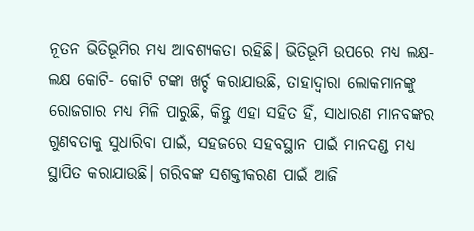ନୂତନ ଭିତିଭୂମିର ମଧ୍ୟ ଆବଶ୍ୟକତା ରହିଛି। ଭିତିଭୂମି ଉପରେ ମଧ୍ୟ ଲକ୍ଷ- ଲକ୍ଷ କୋଟି- କୋଟି ଟଙ୍କା ଖର୍ଚ୍ଚ କରାଯାଉଛି, ତାହାଦ୍ୱାରା ଲୋକମାନଙ୍କୁ ରୋଜଗାର ମଧ୍ୟ ମିଳି ପାରୁଛି, କିନ୍ତୁ ଏହା ସହିତ ହିଁ, ସାଧାରଣ ମାନବଙ୍କର ଗୁଣବତାକୁ ସୁଧାରିବା ପାଇଁ, ସହଜରେ ସହବସ୍ଥାନ ପାଇଁ ମାନଦଣ୍ଡ ମଧ୍ୟ ସ୍ଥାପିତ କରାଯାଉଛି। ଗରିବଙ୍କ ସଶକ୍ତୀକରଣ ପାଇଁ ଆଜି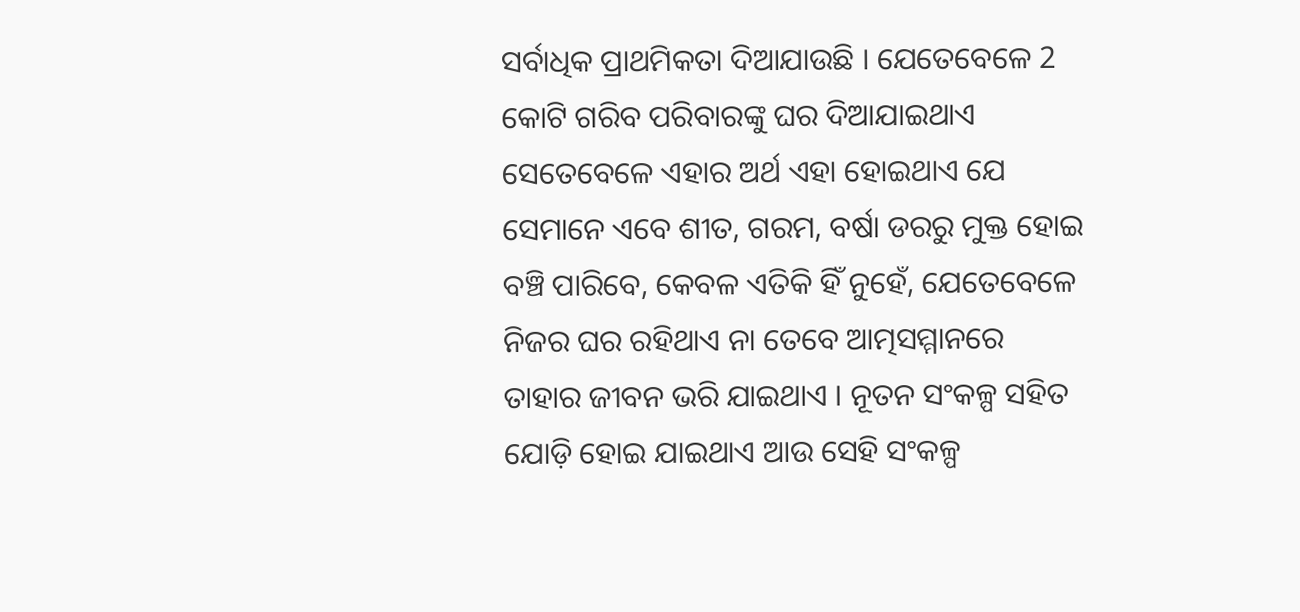ସର୍ବାଧିକ ପ୍ରାଥମିକତା ଦିଆଯାଉଛି । ଯେତେବେଳେ 2 କୋଟି ଗରିବ ପରିବାରଙ୍କୁ ଘର ଦିଆଯାଇଥାଏ ସେତେବେଳେ ଏହାର ଅର୍ଥ ଏହା ହୋଇଥାଏ ଯେ ସେମାନେ ଏବେ ଶୀତ, ଗରମ, ବର୍ଷା ଡରରୁ ମୁକ୍ତ ହୋଇ ବଞ୍ଚି ପାରିବେ, କେବଳ ଏତିକି ହିଁ ନୁହେଁ, ଯେତେବେଳେ ନିଜର ଘର ରହିଥାଏ ନା ତେବେ ଆତ୍ମସମ୍ମାନରେ ତାହାର ଜୀବନ ଭରି ଯାଇଥାଏ । ନୂତନ ସଂକଳ୍ପ ସହିତ ଯୋଡ଼ି ହୋଇ ଯାଇଥାଏ ଆଉ ସେହି ସଂକଳ୍ପ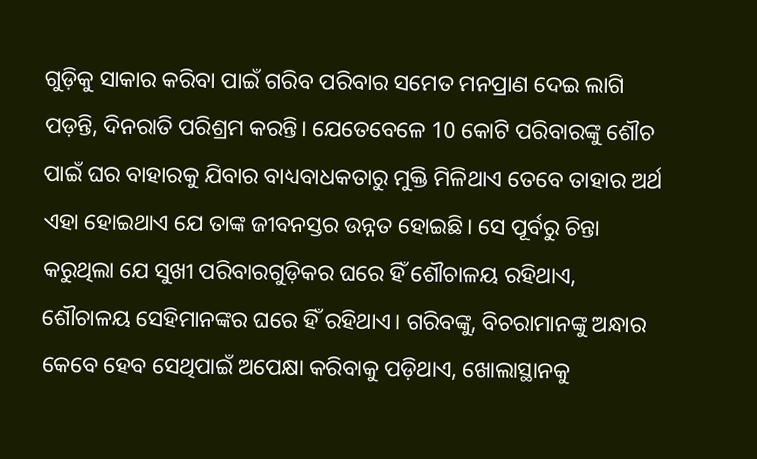ଗୁଡ଼ିକୁ ସାକାର କରିବା ପାଇଁ ଗରିବ ପରିବାର ସମେତ ମନପ୍ରାଣ ଦେଇ ଲାଗି ପଡ଼ନ୍ତି, ଦିନରାତି ପରିଶ୍ରମ କରନ୍ତି। ଯେତେବେଳେ 10 କୋଟି ପରିବାରଙ୍କୁ ଶୌଚ ପାଇଁ ଘର ବାହାରକୁ ଯିବାର ବାଧ୍ୟବାଧକତାରୁ ମୁକ୍ତି ମିଳିଥାଏ ତେବେ ତାହାର ଅର୍ଥ ଏହା ହୋଇଥାଏ ଯେ ତାଙ୍କ ଜୀବନସ୍ତର ଉନ୍ନତ ହୋଇଛି। ସେ ପୂର୍ବରୁ ଚିନ୍ତା କରୁଥିଲା ଯେ ସୁଖୀ ପରିବାରଗୁଡ଼ିକର ଘରେ ହିଁ ଶୌଚାଳୟ ରହିଥାଏ, ଶୌଚାଳୟ ସେହିମାନଙ୍କର ଘରେ ହିଁ ରହିଥାଏ। ଗରିବଙ୍କୁ, ବିଚରାମାନଙ୍କୁ ଅନ୍ଧାର କେବେ ହେବ ସେଥିପାଇଁ ଅପେକ୍ଷା କରିବାକୁ ପଡ଼ିଥାଏ, ଖୋଲାସ୍ଥାନକୁ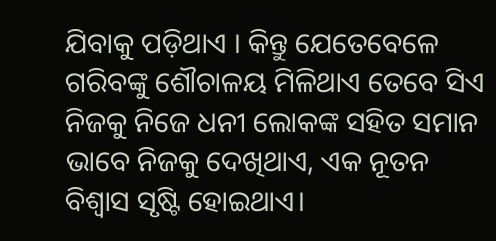ଯିବାକୁ ପଡ଼ିଥାଏ । କିନ୍ତୁ ଯେତେବେଳେ ଗରିବଙ୍କୁ ଶୌଚାଳୟ ମିଳିଥାଏ ତେବେ ସିଏ ନିଜକୁ ନିଜେ ଧନୀ ଲୋକଙ୍କ ସହିତ ସମାନ ଭାବେ ନିଜକୁ ଦେଖିଥାଏ, ଏକ ନୂତନ ବିଶ୍ୱାସ ସୃଷ୍ଟି ହୋଇଥାଏ।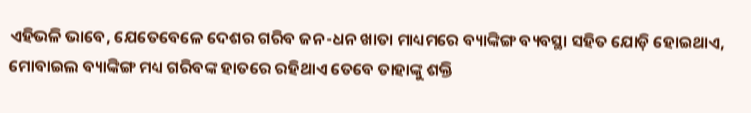ଏହିଭଳି ଭାବେ, ଯେତେବେଳେ ଦେଶର ଗରିବ ଜନ-ଧନ ଖାତା ମାଧ୍ୟମରେ ବ୍ୟାଙ୍କିଙ୍ଗ ବ୍ୟବସ୍ଥା ସହିତ ଯୋଡ଼ି ହୋଇଥାଏ, ମୋବାଇଲ ବ୍ୟାଙ୍କିଙ୍ଗ ମଧ୍ୟ ଗରିବଙ୍କ ହାତରେ ରହିଥାଏ ତେବେ ତାହାଙ୍କୁ ଶକ୍ତି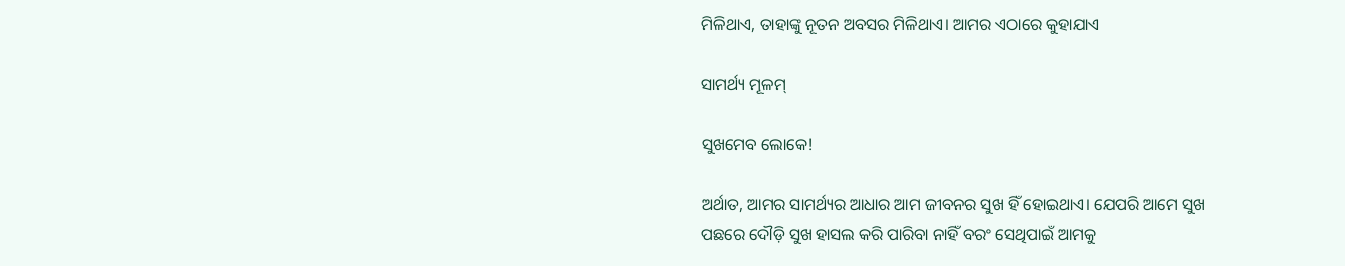ମିଳିଥାଏ, ତାହାଙ୍କୁ ନୂତନ ଅବସର ମିଳିଥାଏ। ଆମର ଏଠାରେ କୁହାଯାଏ

ସାମର୍ଥ୍ୟ ମୂଳମ୍

ସୁଖମେବ ଲୋକେ!

ଅର୍ଥାତ, ଆମର ସାମର୍ଥ୍ୟର ଆଧାର ଆମ ଜୀବନର ସୁଖ ହିଁ ହୋଇଥାଏ। ଯେପରି ଆମେ ସୁଖ ପଛରେ ଦୌଡ଼ି ସୁଖ ହାସଲ କରି ପାରିବା ନାହିଁ ବରଂ ସେଥିପାଇଁ ଆମକୁ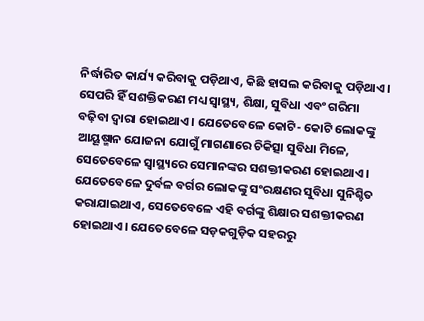ନିର୍ଦ୍ଧାରିତ କାର୍ଯ୍ୟ କରିବାକୁ ପଡ଼ିଥାଏ, କିଛି ହାସଲ କରିବାକୁ ପଡ଼ିଥାଏ। ସେପରି ହିଁ ସଶକ୍ତିକରଣ ମଧ୍ୟ ସ୍ୱାସ୍ଥ୍ୟ, ଶିକ୍ଷା, ସୁବିଧା ଏବଂ ଗରିମା ବଢ଼ିବା ଦ୍ୱାରା ହୋଇଥାଏ। ଯେତେବେଳେ କୋଟି- କୋଟି ଲୋକଙ୍କୁ ଆୟୂଷ୍ମାନ ଯୋଜନା ଯୋଗୁଁ ମାଗଣାରେ ଚିକିତ୍ସା ସୁବିଧା ମିଳେ, ସେତେବେଳେ ସ୍ୱାସ୍ଥ୍ୟରେ ସେମାନଙ୍କର ସଶକ୍ତୀକରଣ ହୋଇଥାଏ। ଯେତେବେଳେ ଦୁର୍ବଳ ବର୍ଗର ଲୋକଙ୍କୁ ସଂରକ୍ଷଣର ସୁବିଧା ସୁନିଶ୍ଚିତ କରାଯାଇଥାଏ, ସେତେବେଳେ ଏହି ବର୍ଗଙ୍କୁ ଶିକ୍ଷାର ସଶକ୍ତୀକରଣ ହୋଇଥାଏ। ଯେତେବେଳେ ସଡ଼କଗୁଡ଼ିକ ସହରରୁ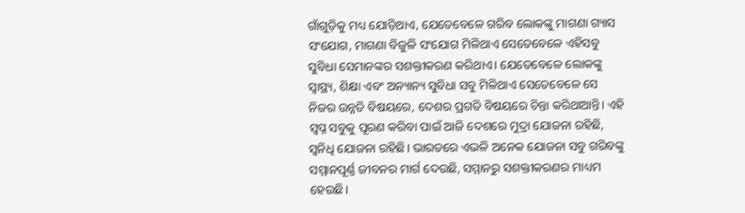ଗାଁଗୁଡ଼ିକୁ ମଧ୍ୟ ଯୋଡ଼ିଥାଏ, ଯେତେବେଳେ ଗରିବ ଲୋକଙ୍କୁ ମାଗଣା ଗ୍ୟାସ ସଂଯୋଗ, ମାଗଣା ବିଜୁଳି ସଂଯୋଗ ମିଳିଥାଏ ସେତେବେଳେ ଏହିସବୁ ସୁବିଧା ସେମାନଙ୍କର ସଶକ୍ତୀକରଣ କରିଥାଏ। ଯେତେବେଳେ ଲୋକଙ୍କୁ ସ୍ୱାସ୍ଥ୍ୟ, ଶିକ୍ଷା ଏବଂ ଅନ୍ୟାନ୍ୟ ସୁବିଧା ସବୁ ମିଳିଥାଏ ସେତେବେଳେ ସେ ନିଜର ଉନ୍ନତି ବିଷୟରେ, ଦେଶର ପ୍ରଗତି ବିଷୟରେ ଚିନ୍ତା କରିଥାଆନ୍ତି। ଏହି ସ୍ୱପ୍ନ ସବୁକୁ ପୂରଣ କରିବା ପାଇଁ ଆଜି ଦେଶରେ ମୁଦ୍ରା ଯୋଜନା ରହିଛି, ସ୍ୱନିଧି ଯୋଜନା ରହିଛି। ଭାରତରେ ଏଭଳି ଅନେକ ଯୋଜନା ସବୁ ଗରିବଙ୍କୁ ସମ୍ମାନପୂର୍ଣ୍ଣ ଜୀବନର ମାର୍ଗ ଦେଉଛି, ସମ୍ମାନରୁ ସଶକ୍ତୀକରଣର ମାଧ୍ୟମ ହେଉଛି।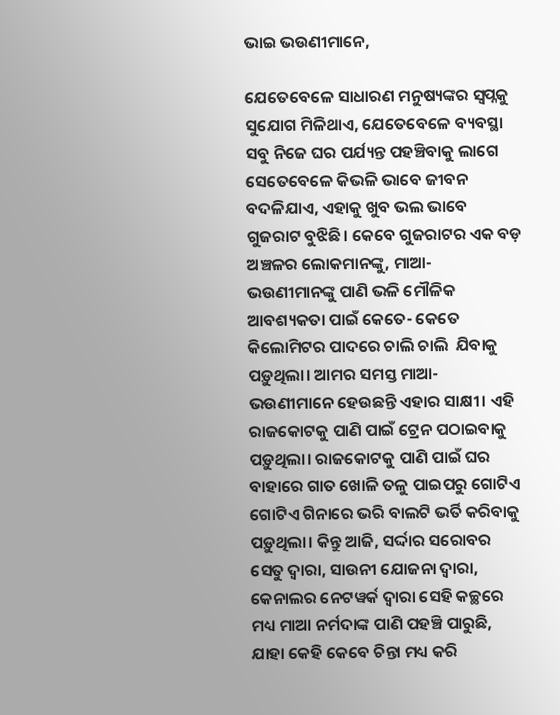ଭାଇ ଭଉଣୀମାନେ,

ଯେତେବେଳେ ସାଧାରଣ ମନୁଷ୍ୟଙ୍କର ସ୍ୱପ୍ନକୁ ସୁଯୋଗ ମିଳିଥାଏ, ଯେତେବେଳେ ବ୍ୟବସ୍ଥା ସବୁ ନିଜେ ଘର ପର୍ଯ୍ୟନ୍ତ ପହଞ୍ଚିବାକୁ ଲାଗେ ସେତେବେଳେ କିଭଳି ଭାବେ ଜୀବନ ବଦଳିଯାଏ, ଏହାକୁ ଖୁବ ଭଲ ଭାବେ ଗୁଜରାଟ ବୁଝିଛି। କେବେ ଗୁଜରାଟର ଏକ ବଡ଼ ଅଞ୍ଚଳର ଲୋକମାନଙ୍କୁ, ମାଆ- ଭଉଣୀମାନଙ୍କୁ ପାଣି ଭଳି ମୌଳିକ ଆବଶ୍ୟକତା ପାଇଁ କେତେ- କେତେ କିଲୋମିଟର ପାଦରେ ଚାଲି ଚାଲି  ଯିବାକୁ ପଡ଼ୁଥିଲା। ଆମର ସମସ୍ତ ମାଆ- ଭଉଣୀମାନେ ହେଉଛନ୍ତି ଏହାର ସାକ୍ଷୀ। ଏହି ରାଜକୋଟକୁ ପାଣି ପାଇଁ ଟ୍ରେନ ପଠାଇବାକୁ ପଡ଼ୁଥିଲା। ରାଜକୋଟକୁ ପାଣି ପାଇଁ ଘର ବାହାରେ ଗାତ ଖୋଳି ତଳୁ ପାଇପରୁ ଗୋଟିଏ ଗୋଟିଏ ଗିନାରେ ଭରି ବାଲଟି ଭର୍ତି କରିବାକୁ ପଡ଼ୁଥିଲା। କିନ୍ତୁ ଆଜି, ସର୍ଦ୍ଦାର ସରୋବର ସେତୁ ଦ୍ୱାରା, ସାଉନୀ ଯୋଜନା ଦ୍ୱାରା, କେନାଲର ନେଟୱର୍କ ଦ୍ୱାରା ସେହି କଚ୍ଛରେ ମଧ୍ୟ ମାଆ ନର୍ମଦାଙ୍କ ପାଣି ପହଞ୍ଚି ପାରୁଛି, ଯାହା କେହି କେବେ ଚିନ୍ତା ମଧ୍ୟ କରି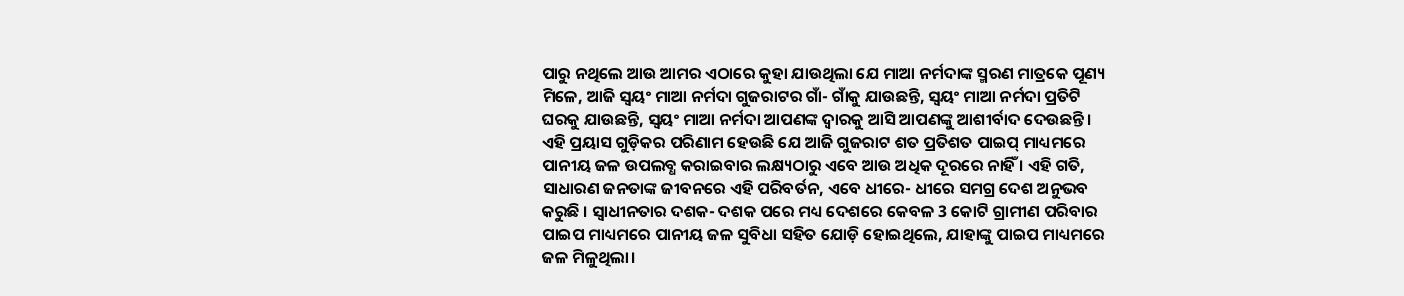ପାରୁ ନଥିଲେ ଆଉ ଆମର ଏଠାରେ କୁହା ଯାଉଥିଲା ଯେ ମାଆ ନର୍ମଦାଙ୍କ ସ୍ମରଣ ମାତ୍ରକେ ପୂଣ୍ୟ ମିଳେ, ଆଜି ସ୍ୱୟଂ ମାଆ ନର୍ମଦା ଗୁଜରାଟର ଗାଁ- ଗାଁକୁ ଯାଉଛନ୍ତି, ସ୍ୱୟଂ ମାଆ ନର୍ମଦା ପ୍ରତିଟି ଘରକୁ ଯାଉଛନ୍ତି, ସ୍ୱୟଂ ମାଆ ନର୍ମଦା ଆପଣଙ୍କ ଦ୍ୱାରକୁ ଆସି ଆପଣଙ୍କୁ ଆଶୀର୍ବାଦ ଦେଉଛନ୍ତି। ଏହି ପ୍ରୟାସ ଗୁଡ଼ିକର ପରିଣାମ ହେଉଛି ଯେ ଆଜି ଗୁଜରାଟ ଶତ ପ୍ରତିଶତ ପାଇପ୍ ମାଧ୍ୟମରେ ପାନୀୟ ଜଳ ଉପଲବ୍ଧ କରାଇବାର ଲକ୍ଷ୍ୟଠାରୁ ଏବେ ଆଉ ଅଧିକ ଦୂରରେ ନାହିଁ । ଏହି ଗତି, ସାଧାରଣ ଜନତାଙ୍କ ଜୀବନରେ ଏହି ପରିବର୍ତନ, ଏବେ ଧୀରେ- ଧୀରେ ସମଗ୍ର ଦେଶ ଅନୁଭବ କରୁଛି । ସ୍ୱାଧୀନତାର ଦଶକ- ଦଶକ ପରେ ମଧ୍ୟ ଦେଶରେ କେବଳ 3 କୋଟି ଗ୍ରାମୀଣ ପରିବାର ପାଇପ ମାଧ୍ୟମରେ ପାନୀୟ ଜଳ ସୁବିଧା ସହିତ ଯୋଡ଼ି ହୋଇଥିଲେ, ଯାହାଙ୍କୁ ପାଇପ ମାଧ୍ୟମରେ ଜଳ ମିଳୁଥିଲା।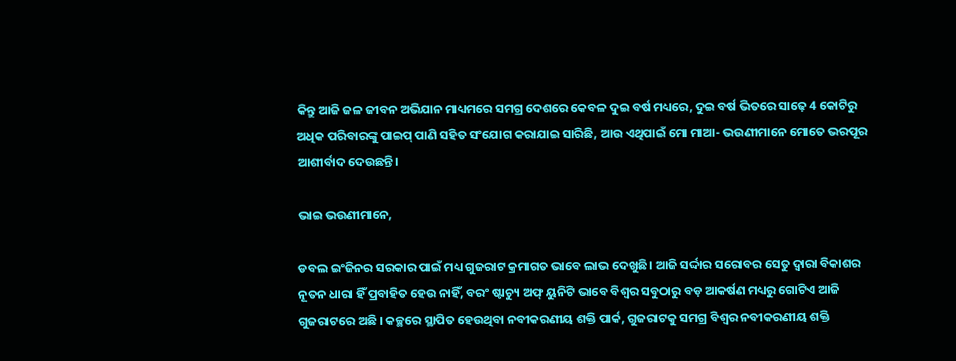କିନ୍ତୁ ଆଜି ଜଳ ଜୀବନ ଅଭିଯାନ ମାଧ୍ୟମରେ ସମଗ୍ର ଦେଶରେ କେବଳ ଦୁଇ ବର୍ଷ ମଧ୍ୟରେ, ଦୁଇ ବର୍ଷ ଭିତରେ ସାଢ଼େ 4 କୋଟିରୁ ଅଧିକ ପରିବାରଙ୍କୁ ପାଇପ୍ ପାଣି ସହିତ ସଂଯୋଗ କରାଯାଇ ସାରିଛି, ଆଉ ଏଥିପାଇଁ ମୋ ମାଆ- ଭଉଣୀମାନେ ମୋତେ ଭରପୂର ଆଶୀର୍ବାଦ ଦେଉଛନ୍ତି।

ଭାଇ ଭଉଣୀମାନେ,

ଡବଲ ଇଂଜିନର ସରକାର ପାଇଁ ମଧ୍ୟ ଗୁଜରାଟ କ୍ରମାଗତ ଭାବେ ଲାଭ ଦେଖୁଛି। ଆଜି ସର୍ଦ୍ଦାର ସରୋବର ସେତୁ ଦ୍ୱାରା ବିକାଶର ନୂତନ ଧାରା ହିଁ ପ୍ରବାହିତ ହେଉ ନାହିଁ, ବରଂ ଷ୍ଟାଚ୍ୟୁ ଅଫ୍ ୟୁନିଟି ଭାବେ ବିଶ୍ୱର ସବୁଠାରୁ ବଡ଼ ଆକର୍ଷଣ ମଧ୍ୟରୁ ଗୋଟିଏ ଆଜି ଗୁଜରାଟରେ ଅଛି । କଚ୍ଛରେ ସ୍ଥାପିତ ହେଉଥିବା ନବୀକରଣୀୟ ଶକ୍ତି ପାର୍କ, ଗୁଜରାଟକୁ ସମଗ୍ର ବିଶ୍ୱର ନବୀକରଣୀୟ ଶକ୍ତି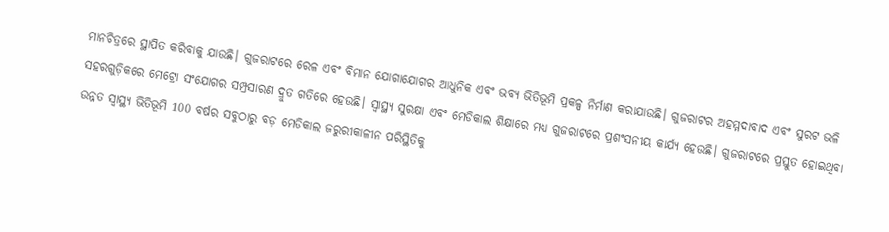ମାନଚିତ୍ରରେ ସ୍ଥାପିତ କରିବାକୁ ଯାଉଛି। ଗୁଜରାଟରେ ରେଳ ଏବଂ ବିମାନ ଯୋଗାଯୋଗର ଆଧୁନିକ ଏବଂ ଭବ୍ୟ ଭିତିଭୂମି ପ୍ରକଳ୍ପ ନିର୍ମାଣ କରାଯାଉଛି। ଗୁଜରାଟର ଅହମ୍ମଦାବାଦ ଏବଂ ସୁରଟ ଭଳି ସହରଗୁଡ଼ିକରେ ମେଟ୍ରୋ ସଂଯୋଗର ସମ୍ପ୍ରସାରଣ ଦ୍ରୁତ ଗତିରେ ହେଉଛି। ସ୍ୱାସ୍ଥ୍ୟ ସୁରକ୍ଷା ଏବଂ ମେଡିକାଲ ଶିକ୍ଷାରେ ମଧ୍ୟ ଗୁଜରାଟରେ ପ୍ରଶଂସନୀୟ କାର୍ଯ୍ୟ ହେଉଛି। ଗୁଜରାଟରେ ପ୍ରସ୍ତୁତ ହୋଇଥିବା ଉନ୍ନତ ସ୍ୱାସ୍ଥ୍ୟ ଭିତିଭୂମି 100 ବର୍ଷର ସବୁଠାରୁ ବଡ଼ ମେଡିକାଲ ଜରୁରୀକାଳୀନ ପରିସ୍ଥିତିକୁ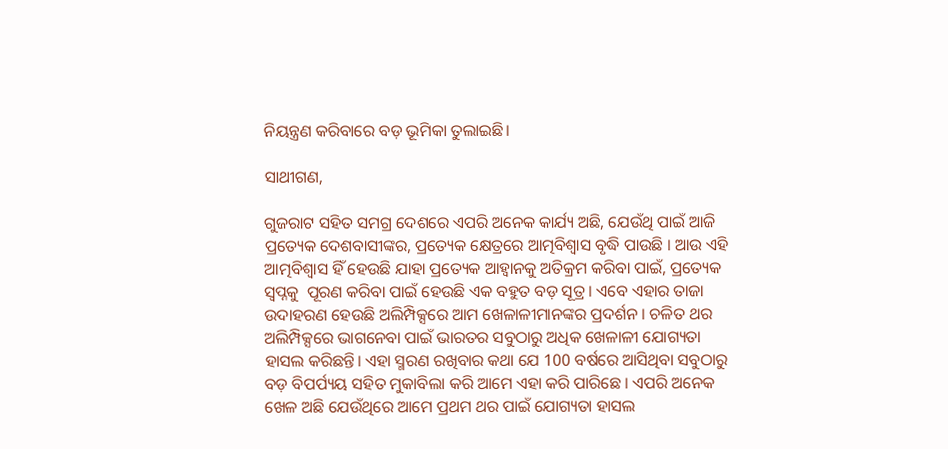ନିୟନ୍ତ୍ରଣ କରିବାରେ ବଡ଼ ଭୂମିକା ତୁଲାଇଛି।

ସାଥୀଗଣ,

ଗୁଜରାଟ ସହିତ ସମଗ୍ର ଦେଶରେ ଏପରି ଅନେକ କାର୍ଯ୍ୟ ଅଛି, ଯେଉଁଥି ପାଇଁ ଆଜି ପ୍ରତ୍ୟେକ ଦେଶବାସୀଙ୍କର, ପ୍ରତ୍ୟେକ କ୍ଷେତ୍ରରେ ଆତ୍ମବିଶ୍ୱାସ ବୃଦ୍ଧି ପାଉଛି । ଆଉ ଏହି ଆତ୍ମବିଶ୍ୱାସ ହିଁ ହେଉଛି ଯାହା ପ୍ରତ୍ୟେକ ଆହ୍ୱାନକୁ ଅତିକ୍ରମ କରିବା ପାଇଁ, ପ୍ରତ୍ୟେକ ସ୍ୱପ୍ନକୁ  ପୂରଣ କରିବା ପାଇଁ ହେଉଛି ଏକ ବହୁତ ବଡ଼ ସୂତ୍ର । ଏବେ ଏହାର ତାଜା ଉଦାହରଣ ହେଉଛି ଅଲିମ୍ପିକ୍ସରେ ଆମ ଖେଳାଳୀମାନଙ୍କର ପ୍ରଦର୍ଶନ । ଚଳିତ ଥର ଅଲିମ୍ପିକ୍ସରେ ଭାଗନେବା ପାଇଁ ଭାରତର ସବୁଠାରୁ ଅଧିକ ଖେଳାଳୀ ଯୋଗ୍ୟତା ହାସଲ କରିଛନ୍ତି। ଏହା ସ୍ମରଣ ରଖିବାର କଥା ଯେ 100 ବର୍ଷରେ ଆସିଥିବା ସବୁଠାରୁ ବଡ଼ ବିପର୍ପ୍ୟୟ ସହିତ ମୁକାବିଲା କରି ଆମେ ଏହା କରି ପାରିଛେ । ଏପରି ଅନେକ ଖେଳ ଅଛି ଯେଉଁଥିରେ ଆମେ ପ୍ରଥମ ଥର ପାଇଁ ଯୋଗ୍ୟତା ହାସଲ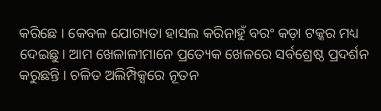କରିଛେ । କେବଳ ଯୋଗ୍ୟତା ହାସଲ କରିନାହୁଁ ବରଂ କଡ଼ା ଟକ୍କର ମଧ୍ୟ ଦେଇଛୁ। ଆମ ଖେଳାଳୀମାନେ ପ୍ରତ୍ୟେକ ଖେଳରେ ସର୍ବଶ୍ରେଷ୍ଠ ପ୍ରଦର୍ଶନ କରୁଛନ୍ତି । ଚଳିତ ଅଲିମ୍ପିକ୍ସରେ ନୂତନ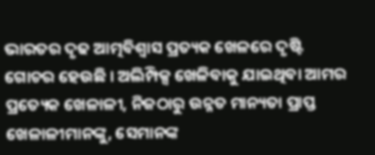ଭାରତର ଦୃଢ ଆତ୍ମବିଶ୍ୱାସ ପ୍ରତ୍ୟକ ଖେଳରେ ଦୃଷ୍ଟି ଗୋଚର ହେଉଛି । ଅଲିମ୍ପିକ୍ସ ଖେଳିବାକୁ ଯାଇଥିବା ଆମର ପ୍ରତ୍ୟେକ ଖେଳାଳୀ, ନିଜଠାରୁ ଉନ୍ନତ ମାନ୍ୟତା ପ୍ରାପ୍ତ ଖେଳାଳୀମାନଙ୍କୁ, ସେମାନଙ୍କ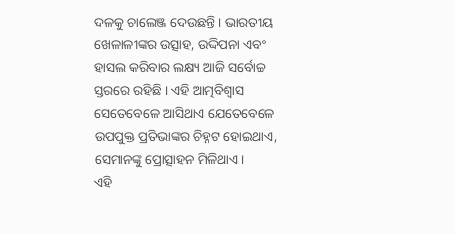ଦଳକୁ ଚାଲେଞ୍ଜ ଦେଉଛନ୍ତି । ଭାରତୀୟ ଖେଳାଳୀଙ୍କର ଉତ୍ସାହ, ଉଦ୍ଦିପନା ଏବଂ ହାସଲ କରିବାର ଲକ୍ଷ୍ୟ ଆଜି ସର୍ବୋଚ୍ଚ ସ୍ତରରେ ରହିଛି । ଏହି ଆତ୍ମବିଶ୍ୱାସ ସେତେବେଳେ ଆସିଥାଏ ଯେତେବେଳେ ଉପପୁକ୍ତ ପ୍ରତିଭାଙ୍କର ଚିହ୍ନଟ ହୋଇଥାଏ, ସେମାନଙ୍କୁ ପ୍ରୋତ୍ସାହନ ମିଳିଥାଏ।        ଏହି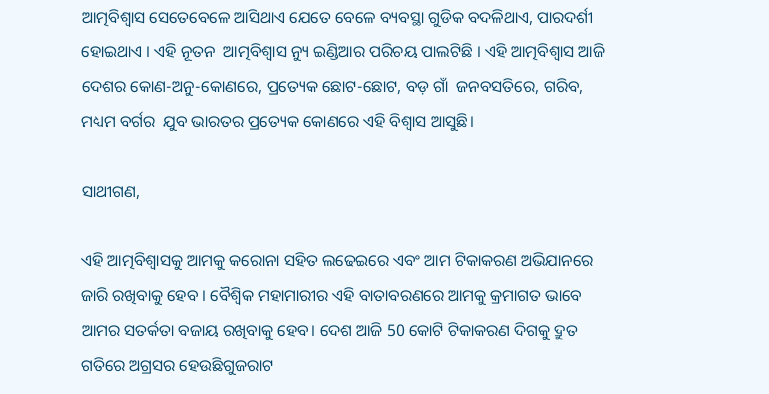ଆତ୍ମବିଶ୍ୱାସ ସେତେବେଳେ ଆସିଥାଏ ଯେତେ ବେଳେ ବ୍ୟବସ୍ଥା ଗୁଡିକ ବଦଳିଥାଏ, ପାରଦର୍ଶୀ ହୋଇଥାଏ । ଏହି ନୂତନ  ଆତ୍ମବିଶ୍ୱାସ ନ୍ୟୁ ଇଣ୍ଡିଆର ପରିଚୟ ପାଲଟିଛି । ଏହି ଆତ୍ମବିଶ୍ୱାସ ଆଜି ଦେଶର କୋଣ-ଅନୁ-କୋଣରେ, ପ୍ରତ୍ୟେକ ଛୋଟ-ଛୋଟ, ବଡ଼ ଗାଁ  ଜନବସତିରେ, ଗରିବ, ମଧ୍ୟମ ବର୍ଗର  ଯୁବ ଭାରତର ପ୍ରତ୍ୟେକ କୋଣରେ ଏହି ବିଶ୍ୱାସ ଆସୁଛି।

ସାଥୀଗଣ,

ଏହି ଆତ୍ମବିଶ୍ୱାସକୁ ଆମକୁ କରୋନା ସହିତ ଲଢେଇରେ ଏବଂ ଆମ ଟିକାକରଣ ଅଭିଯାନରେ ଜାରି ରଖିବାକୁ ହେବ । ବୈଶ୍ୱିକ ମହାମାରୀର ଏହି ବାତାବରଣରେ ଆମକୁ କ୍ରମାଗତ ଭାବେ ଆମର ସତର୍କତା ବଜାୟ ରଖିବାକୁ ହେବ। ଦେଶ ଆଜି 50 କୋଟି ଟିକାକରଣ ଦିଗକୁ ଦ୍ରୁତ ଗତିରେ ଅଗ୍ରସର ହେଉଛିଗୁଜରାଟ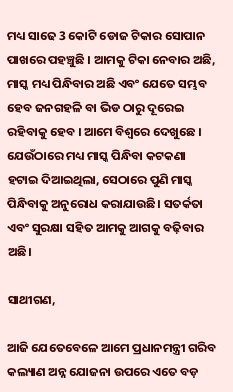ମଧ୍ୟ ସାଢେ 3 କୋଟି ଡୋଜ ଟିକାର ସୋପାନ ପାଖରେ ପହଞ୍ଚୁଛି । ଆମକୁ ଟିକା ନେବାର ଅଛି, ମାସ୍କ ମଧ୍ୟ ପିନ୍ଧିବାର ଅଛି ଏବଂ ଯେତେ ସମ୍ଭବ ହେବ ଜନଗହଳି ବା ଭିଡ ଠାରୁ ଦୂରେଇ ରହିବାକୁ ହେବ । ଆମେ ବିଶ୍ୱରେ ଦେଖୁଛେ । ଯେଉଁଠାରେ ମଧ୍ୟ ମାସ୍କ ପିନ୍ଧିବା କଟକଣା ହଟାଇ ଦିଆଇଥିଲା, ସେଠାରେ ପୁଣି ମାସ୍କ ପିନ୍ଧିବାକୁ ଅନୁରୋଧ କରାଯାଉଛି। ସତର୍କତା ଏବଂ ସୁରକ୍ଷା ସହିତ ଆମକୁ ଆଗକୁ ବଢ଼ିବାର ଅଛି।

ସାଥୀଗଣ,

ଆଜି ଯେତେବେଳେ ଆମେ ପ୍ରଧାନମନ୍ତ୍ରୀ ଗରିବ କଲ୍ୟାଣ ଅନ୍ନ ଯୋଜନା ଉପରେ ଏତେ ବଡ଼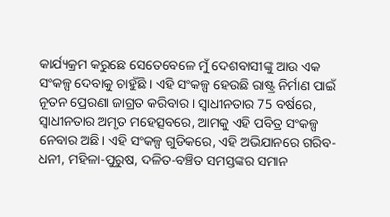କାର୍ଯ୍ୟକ୍ରମ କରୁଛେ ସେତେବେଳେ ମୁଁ ଦେଶବାସୀଙ୍କୁ ଆଉ ଏକ ସଂକଳ୍ପ ଦେବାକୁ ଚାହୁଁଛି । ଏହି ସଂକଳ୍ପ ହେଉଛି ରାଷ୍ଟ୍ର ନିର୍ମାଣ ପାଇଁ ନୂତନ ପ୍ରେରଣା ଜାଗ୍ରତ କରିବାର । ସ୍ୱାଧୀନତାର 75 ବର୍ଷରେ, ସ୍ୱାଧୀନତାର ଅମୃତ ମହେତ୍ସବରେ, ଆମକୁ ଏହି ପବିତ୍ର ସଂକଳ୍ପ ନେବାର ଅଛି। ଏହି ସଂକଳ୍ପ ଗୁଡିକରେ, ଏହି ଅଭିଯାନରେ ଗରିବ-ଧନୀ, ମହିଳା-ପୁରୁଷ, ଦଳିତ-ବଞ୍ଚିତ ସମସ୍ତଙ୍କର ସମାନ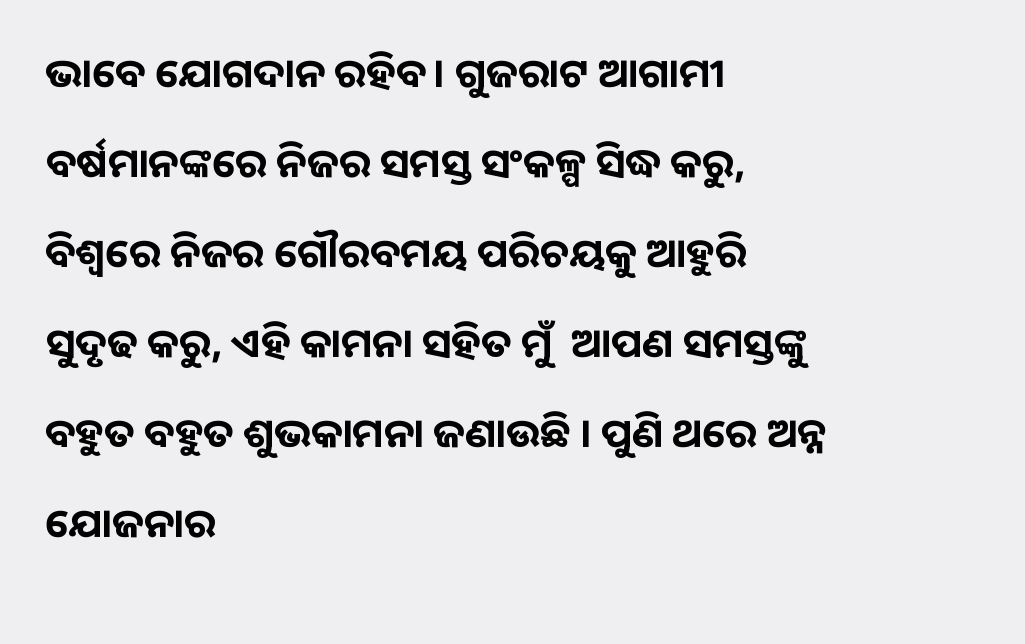ଭାବେ ଯୋଗଦାନ ରହିବ। ଗୁଜରାଟ ଆଗାମୀ ବର୍ଷମାନଙ୍କରେ ନିଜର ସମସ୍ତ ସଂକଳ୍ପ ସିଦ୍ଧ କରୁ, ବିଶ୍ୱରେ ନିଜର ଗୌରବମୟ ପରିଚୟକୁ ଆହୁରି ସୁଦୃଢ କରୁ, ଏହି କାମନା ସହିତ ମୁଁ  ଆପଣ ସମସ୍ତଙ୍କୁ ବହୁତ ବହୁତ ଶୁଭକାମନା ଜଣାଉଛି । ପୁଣି ଥରେ ଅନ୍ନ ଯୋଜନାର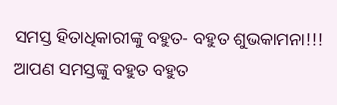ସମସ୍ତ ହିତାଧିକାରୀଙ୍କୁ ବହୁତ- ବହୁତ ଶୁଭକାମନା!!! ଆପଣ ସମସ୍ତଙ୍କୁ ବହୁତ ବହୁତ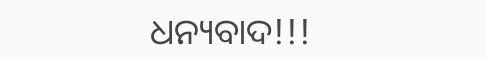ଧନ୍ୟବାଦ!!!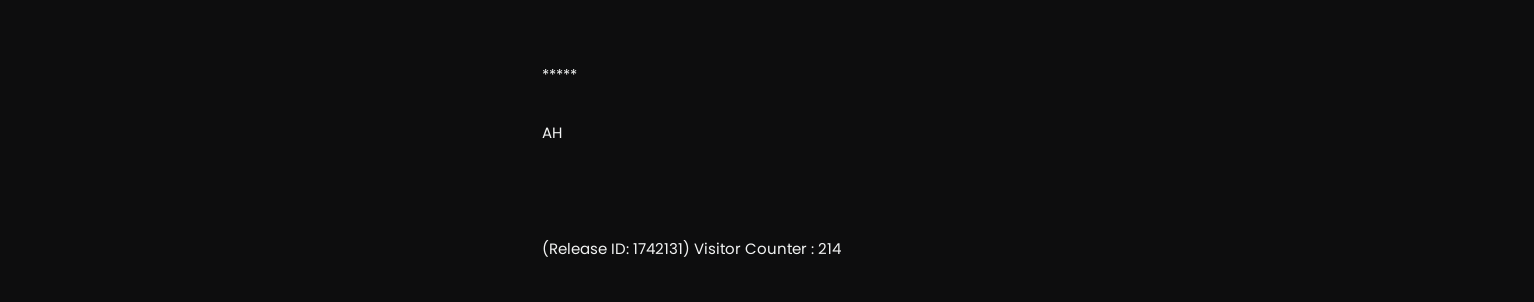*****

AH



(Release ID: 1742131) Visitor Counter : 214